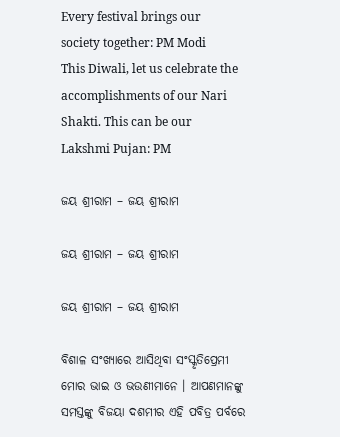Every festival brings our society together: PM Modi
This Diwali, let us celebrate the accomplishments of our Nari Shakti. This can be our Lakshmi Pujan: PM

ଜୟ ଶ୍ରୀରାମ – ଜୟ ଶ୍ରୀରାମ

ଜୟ ଶ୍ରୀରାମ – ଜୟ ଶ୍ରୀରାମ

ଜୟ ଶ୍ରୀରାମ – ଜୟ ଶ୍ରୀରାମ

ବିଶାଳ ସଂଖ୍ୟାରେ ଆସିଥିବା ସଂସ୍କୃତିପ୍ରେମୀ ମୋର ଭାଇ ଓ ଭଉଣୀମାନେ । ଆପଣମାନଙ୍କୁ ସମସ୍ତଙ୍କୁ ବିଜୟା ଦଶମୀର ଏହି ପବିତ୍ର ପର୍ବରେ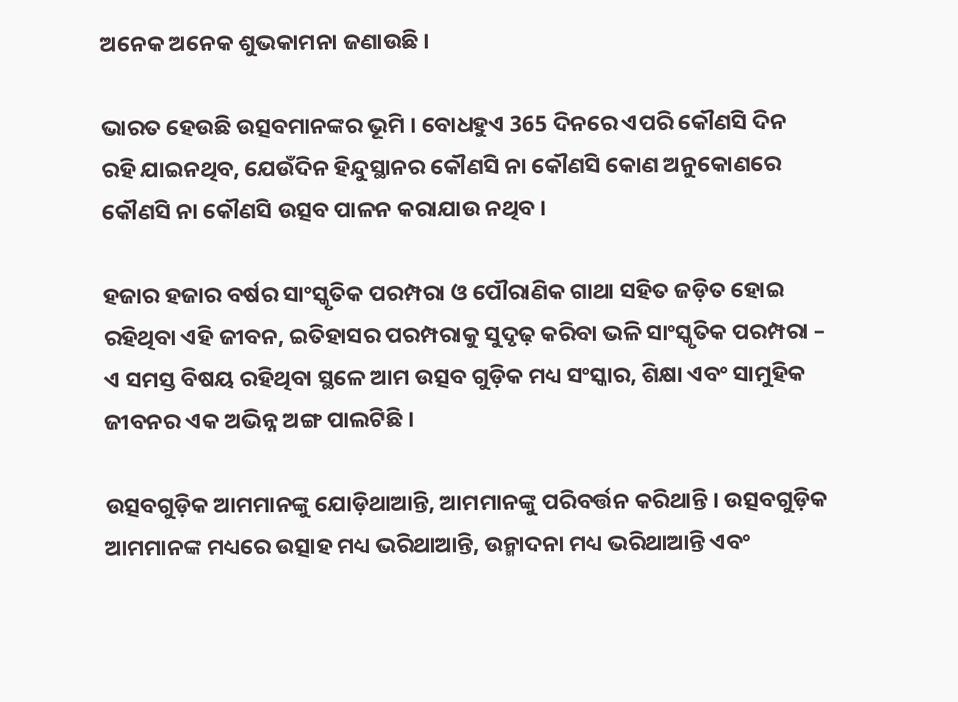ଅନେକ ଅନେକ ଶୁଭକାମନା ଜଣାଉଛି ।

ଭାରତ ହେଉଛି ଉତ୍ସବମାନଙ୍କର ଭୂମି । ବୋଧହୁଏ 365 ଦିନରେ ଏପରି କୌଣସି ଦିନ ରହି ଯାଇନଥିବ, ଯେଉଁଦିନ ହିନ୍ଦୁସ୍ଥାନର କୌଣସି ନା କୌଣସି କୋଣ ଅନୁକୋଣରେ କୌଣସି ନା କୌଣସି ଉତ୍ସବ ପାଳନ କରାଯାଉ ନଥିବ ।

ହଜାର ହଜାର ବର୍ଷର ସାଂସ୍କୃତିକ ପରମ୍ପରା ଓ ପୌରାଣିକ ଗାଥା ସହିତ ଜଡ଼ିତ ହୋଇ ରହିଥିବା ଏହି ଜୀବନ, ଇତିହାସର ପରମ୍ପରାକୁ ସୁଦୃଢ଼ କରିବା ଭଳି ସାଂସ୍କୃତିକ ପରମ୍ପରା – ଏ ସମସ୍ତ ବିଷୟ ରହିଥିବା ସ୍ଥଳେ ଆମ ଉତ୍ସବ ଗୁଡ଼ିକ ମଧ୍ୟ ସଂସ୍କାର, ଶିକ୍ଷା ଏବଂ ସାମୁହିକ ଜୀବନର ଏକ ଅଭିନ୍ନ ଅଙ୍ଗ ପାଲଟିଛି ।

ଉତ୍ସବଗୁଡ଼ିକ ଆମମାନଙ୍କୁ ଯୋଡ଼ିଥାଆନ୍ତି, ଆମମାନଙ୍କୁ ପରିବର୍ତ୍ତନ କରିଥାନ୍ତି । ଉତ୍ସବଗୁଡ଼ିକ ଆମମାନଙ୍କ ମଧ୍ୟରେ ଉତ୍ସାହ ମଧ୍ୟ ଭରିଥାଆନ୍ତି, ଉନ୍ମାଦନା ମଧ୍ୟ ଭରିଥାଆନ୍ତି ଏବଂ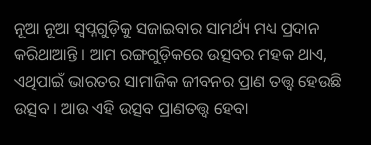ନୂଆ ନୂଆ ସ୍ୱପ୍ନଗୁଡ଼ିକୁ ସଜାଇବାର ସାମର୍ଥ୍ୟ ମଧ୍ୟ ପ୍ରଦାନ କରିଥାଆନ୍ତି । ଆମ ରଙ୍ଗଗୁଡ଼ିକରେ ଉତ୍ସବର ମହକ ଥାଏ, ଏଥିପାଇଁ ଭାରତର ସାମାଜିକ ଜୀବନର ପ୍ରାଣ ତତ୍ତ୍ଵ ହେଉଛି ଉତ୍ସବ । ଆଉ ଏହି ଉତ୍ସବ ପ୍ରାଣତତ୍ତ୍ଵ ହେବା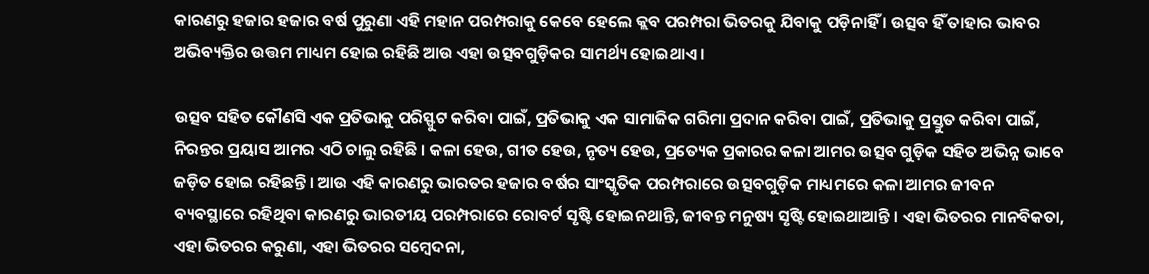କାରଣରୁ ହଜାର ହଜାର ବର୍ଷ ପୁରୁଣା ଏହି ମହାନ ପରମ୍ପରାକୁ କେବେ ହେଲେ କ୍ଲବ ପରମ୍ପରା ଭିତରକୁ ଯିବାକୁ ପଡ଼ିନାହିଁ । ଉତ୍ସବ ହିଁ ତାହାର ଭାବର ଅଭିବ୍ୟକ୍ତିର ଉତ୍ତମ ମାଧ୍ୟମ ହୋଇ ରହିଛି ଆଉ ଏହା ଉତ୍ସବଗୁଡ଼ିକର ସାମର୍ଥ୍ୟ ହୋଇଥାଏ ।

ଉତ୍ସବ ସହିତ କୌଣସି ଏକ ପ୍ରତିଭାକୁ ପରିସ୍ଫୁଟ କରିବା ପାଇଁ, ପ୍ରତିଭାକୁ ଏକ ସାମାଜିକ ଗରିମା ପ୍ରଦାନ କରିବା ପାଇଁ, ପ୍ରତିଭାକୁ ପ୍ରସ୍ତୁତ କରିବା ପାଇଁ, ନିରନ୍ତର ପ୍ରୟାସ ଆମର ଏଠି ଚାଲୁ ରହିଛି । କଳା ହେଉ, ଗୀତ ହେଉ, ନୃତ୍ୟ ହେଉ, ପ୍ରତ୍ୟେକ ପ୍ରକାରର କଳା ଆମର ଉତ୍ସବ ଗୁଡ଼ିକ ସହିତ ଅଭିନ୍ନ ଭାବେ ଜଡ଼ିତ ହୋଇ ରହିଛନ୍ତି । ଆଉ ଏହି କାରଣରୁ ଭାରତର ହଜାର ବର୍ଷର ସାଂସ୍କୃତିକ ପରମ୍ପରାରେ ଉତ୍ସବଗୁଡ଼ିକ ମାଧ୍ୟମରେ କଳା ଆମର ଜୀବନ ବ୍ୟବସ୍ଥାରେ ରହିଥିବା କାରଣରୁ ଭାରତୀୟ ପରମ୍ପରାରେ ରୋବର୍ଟ ସୃଷ୍ଟି ହୋଇନଥାନ୍ତି, ଜୀବନ୍ତ ମନୁଷ୍ୟ ସୃଷ୍ଟି ହୋଇଥାଆନ୍ତି । ଏହା ଭିତରର ମାନବିକତା, ଏହା ଭିତରର କରୁଣା, ଏହା ଭିତରର ସମ୍ବେଦନା,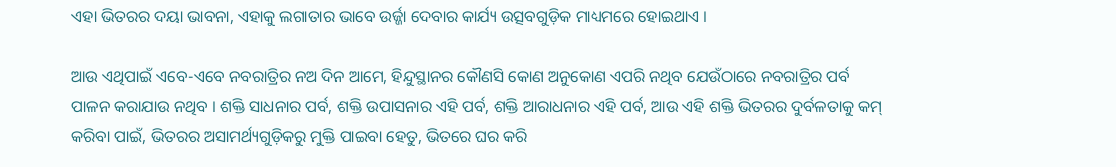ଏହା ଭିତରର ଦୟା ଭାବନା, ଏହାକୁ ଲଗାତାର ଭାବେ ଉର୍ଜ୍ଜା ଦେବାର କାର୍ଯ୍ୟ ଉତ୍ସବଗୁଡ଼ିକ ମାଧ୍ୟମରେ ହୋଇଥାଏ ।

ଆଉ ଏଥିପାଇଁ ଏବେ-ଏବେ ନବରାତ୍ରିର ନଅ ଦିନ ଆମେ, ହିନ୍ଦୁସ୍ଥାନର କୌଣସି କୋଣ ଅନୁକୋଣ ଏପରି ନଥିବ ଯେଉଁଠାରେ ନବରାତ୍ରିର ପର୍ବ ପାଳନ କରାଯାଉ ନଥିବ । ଶକ୍ତି ସାଧନାର ପର୍ବ, ଶକ୍ତି ଉପାସନାର ଏହି ପର୍ବ, ଶକ୍ତି ଆରାଧନାର ଏହି ପର୍ବ, ଆଉ ଏହି ଶକ୍ତି ଭିତରର ଦୁର୍ବଳତାକୁ କମ୍ କରିବା ପାଇଁ, ଭିତରର ଅସାମର୍ଥ୍ୟଗୁଡ଼ିକରୁ ମୁକ୍ତି ପାଇବା ହେତୁ, ଭିତରେ ଘର କରି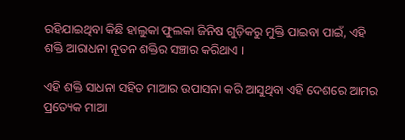ରହିଯାଇଥିବା କିଛି ହାଲୁକା ଫୁଲକା ଜିନିଷ ଗୁଡ଼ିକରୁ ମୁକ୍ତି ପାଇବା ପାଇଁ, ଏହି ଶକ୍ତି ଆରାଧନା ନୂତନ ଶକ୍ତିର ସଞ୍ଚାର କରିଥାଏ ।

ଏହି ଶକ୍ତି ସାଧନା ସହିତ ମାଆର ଉପାସନା କରି ଆସୁଥିବା ଏହି ଦେଶରେ ଆମର ପ୍ରତ୍ୟେକ ମାଆ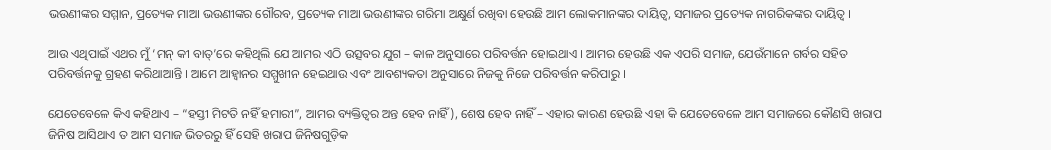ଭଉଣୀଙ୍କର ସମ୍ମାନ, ପ୍ରତ୍ୟେକ ମାଆ ଭଉଣୀଙ୍କର ଗୌରବ, ପ୍ରତ୍ୟେକ ମାଆ ଭଉଣୀଙ୍କର ଗରିମା ଅକ୍ଷୁର୍ଣ ରଖିବା ହେଉଛି ଆମ ଲୋକମାନଙ୍କର ଦାୟିତ୍ୱ, ସମାଜର ପ୍ରତ୍ୟେକ ନାଗରିକଙ୍କର ଦାୟିତ୍ୱ ।

ଆଉ ଏଥିପାଇଁ ଏଥର ମୁଁ ‘ମନ୍ କୀ ବାତ୍‌’ରେ କହିଥିଲି ଯେ ଆମର ଏଠି ଉତ୍ସବର ଯୁଗ – କାଳ ଅନୁସାରେ ପରିବର୍ତ୍ତନ ହୋଇଥାଏ । ଆମର ହେଉଛି ଏକ ଏପରି ସମାଜ, ଯେଉଁମାନେ ଗର୍ବର ସହିତ ପରିବର୍ତ୍ତନକୁ ଗ୍ରହଣ କରିଥାଆନ୍ତି । ଆମେ ଆହ୍ୱାନର ସମ୍ମୁଖୀନ ହେଇଥାଉ ଏବଂ ଆବଶ୍ୟକତା ଅନୁସାରେ ନିଜକୁ ନିଜେ ପରିବର୍ତ୍ତନ କରିପାରୁ ।

ଯେତେବେଳେ କିଏ କହିଥାଏ – “ହସ୍ତୀ ମିଟତି ନହିଁ ହମାରୀ”, ଆମର ବ୍ୟକ୍ତିତ୍ୱର ଅନ୍ତ ହେବ ନାହିଁ), ଶେଷ ହେବ ନାହିଁ – ଏହାର କାରଣ ହେଉଛି ଏହା କି ଯେତେବେଳେ ଆମ ସମାଜରେ କୌଣସି ଖରାପ ଜିନିଷ ଆସିଥାଏ ତ ଆମ ସମାଜ ଭିତରରୁ ହିଁ ସେହି ଖରାପ ଜିନିଷଗୁଡ଼ିକ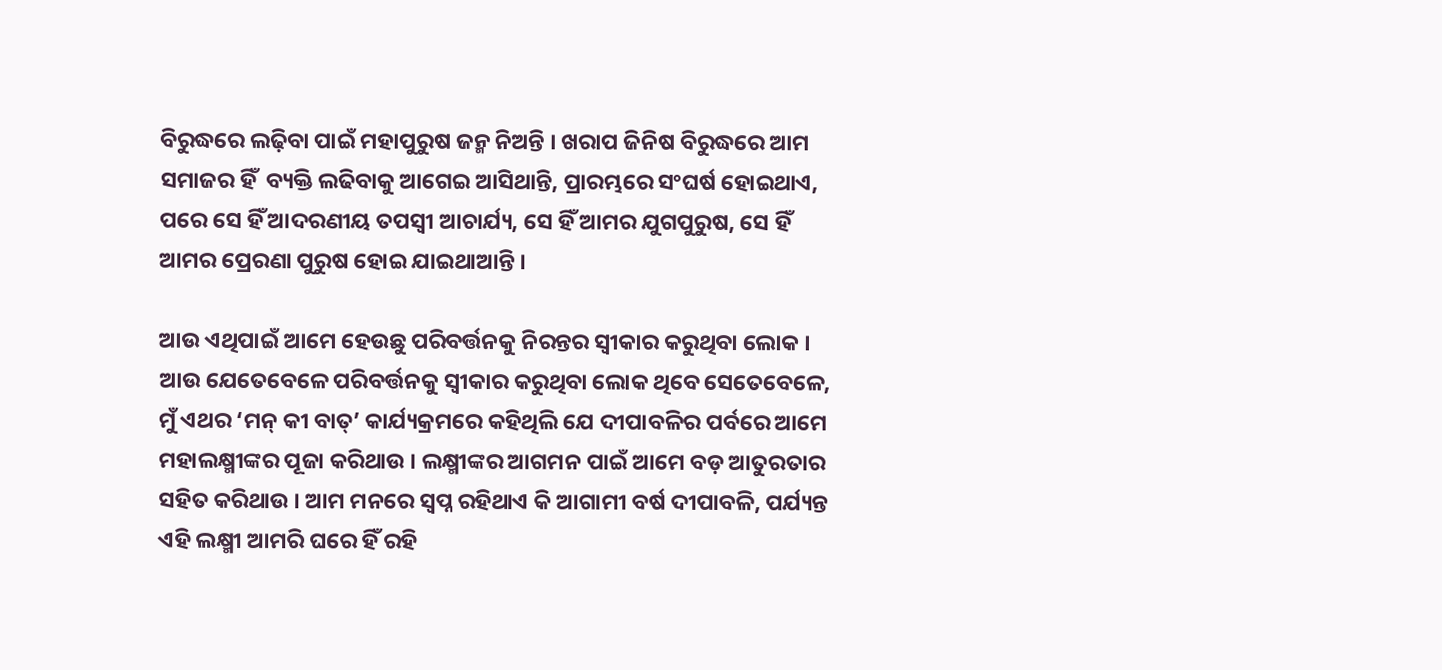ବିରୁଦ୍ଧରେ ଲଢ଼ିବା ପାଇଁ ମହାପୁରୁଷ ଜନ୍ମ ନିଅନ୍ତି । ଖରାପ ଜିନିଷ ବିରୁଦ୍ଧରେ ଆମ ସମାଜର ହିଁ  ବ୍ୟକ୍ତି ଲଢିବାକୁ ଆଗେଇ ଆସିଥାନ୍ତି, ପ୍ରାରମ୍ଭରେ ସଂଘର୍ଷ ହୋଇଥାଏ, ପରେ ସେ ହିଁ ଆଦରଣୀୟ ତପସ୍ୱୀ ଆଚାର୍ଯ୍ୟ, ସେ ହିଁ ଆମର ଯୁଗପୁରୁଷ, ସେ ହିଁ ଆମର ପ୍ରେରଣା ପୁରୁଷ ହୋଇ ଯାଇଥାଆନ୍ତି ।

ଆଉ ଏଥିପାଇଁ ଆମେ ହେଉଛୁ ପରିବର୍ତ୍ତନକୁ ନିରନ୍ତର ସ୍ୱୀକାର କରୁଥିବା ଲୋକ । ଆଉ ଯେତେବେଳେ ପରିବର୍ତ୍ତନକୁ ସ୍ୱୀକାର କରୁଥିବା ଲୋକ ଥିବେ ସେତେବେଳେ, ମୁଁ ଏଥର ‘ମନ୍ କୀ ବାତ୍’ କାର୍ଯ୍ୟକ୍ରମରେ କହିଥିଲି ଯେ ଦୀପାବଳିର ପର୍ବରେ ଆମେ ମହାଲକ୍ଷ୍ମୀଙ୍କର ପୂଜା କରିଥାଉ । ଲକ୍ଷ୍ମୀଙ୍କର ଆଗମନ ପାଇଁ ଆମେ ବଡ଼ ଆତୁରତାର ସହିତ କରିଥାଉ । ଆମ ମନରେ ସ୍ୱପ୍ନ ରହିଥାଏ କି ଆଗାମୀ ବର୍ଷ ଦୀପାବଳି, ପର୍ଯ୍ୟନ୍ତ ଏହି ଲକ୍ଷ୍ମୀ ଆମରି ଘରେ ହିଁ ରହି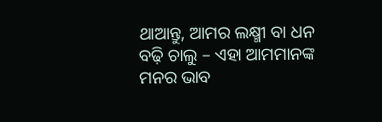ଥାଆନ୍ତୁ, ଆମର ଲକ୍ଷ୍ମୀ ବା ଧନ ବଢ଼ି ଚାଲୁ – ଏହା ଆମମାନଙ୍କ ମନର ଭାବ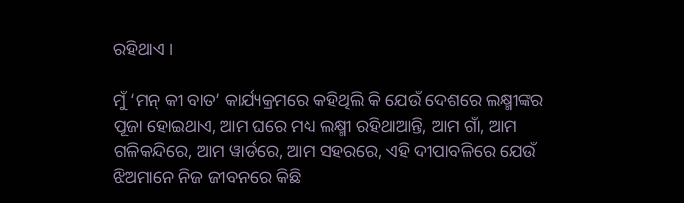ରହିଥାଏ ।

ମୁଁ ‘ମନ୍ କୀ ବାତ’ କାର୍ଯ୍ୟକ୍ରମରେ କହିଥିଲି କି ଯେଉଁ ଦେଶରେ ଲକ୍ଷ୍ମୀଙ୍କର ପୂଜା ହୋଇଥାଏ, ଆମ ଘରେ ମଧ୍ୟ ଲକ୍ଷ୍ମୀ ରହିଥାଆନ୍ତି, ଆମ ଗାଁ, ଆମ ଗଳିକନ୍ଦିରେ, ଆମ ୱାର୍ଡରେ, ଆମ ସହରରେ, ଏହି ଦୀପାବଳିରେ ଯେଉଁ ଝିଅମାନେ ନିଜ ଜୀବନରେ କିଛି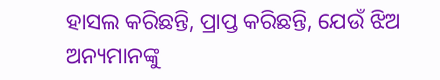ହାସଲ କରିଛନ୍ତି, ପ୍ରାପ୍ତ କରିଛନ୍ତି, ଯେଉଁ ଝିଅ ଅନ୍ୟମାନଙ୍କୁ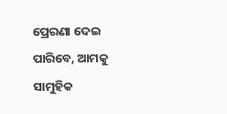ପ୍ରେରଣା ଦେଇ ପାରିବେ, ଆମକୁ ସାମୁହିକ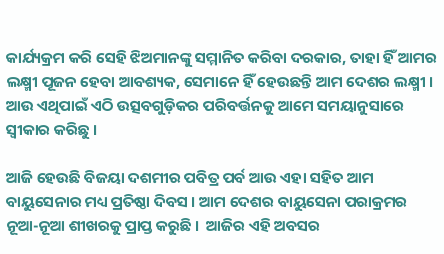କାର୍ଯ୍ୟକ୍ରମ କରି ସେହି ଝିଅମାନଙ୍କୁ ସମ୍ମାନିତ କରିବା ଦରକାର, ତାହା ହିଁ ଆମର ଲକ୍ଷ୍ମୀ ପୂଜନ ହେବା ଆବଶ୍ୟକ, ସେମାନେ ହିଁ ହେଉଛନ୍ତି ଆମ ଦେଶର ଲକ୍ଷ୍ମୀ । ଆଉ ଏଥିପାଇଁ ଏଠି ଉତ୍ସବଗୁଡ଼ିକର ପରିବର୍ତ୍ତନକୁ ଆମେ ସମୟାନୁସାରେ ସ୍ୱୀକାର କରିଛୁ ।

ଆଜି ହେଉଛି ବିଜୟା ଦଶମୀର ପବିତ୍ର ପର୍ବ ଆଉ ଏହା ସହିତ ଆମ ବାୟୁସେନାର ମଧ୍ୟ ପ୍ରତିଷ୍ଠା ଦିବସ । ଆମ ଦେଶର ବାୟୁସେନା ପରାକ୍ରମର ନୂଆ-ନୂଆ ଶୀଖରକୁ ପ୍ରାପ୍ତ କରୁଛି ।  ଆଜିର ଏହି ଅବସର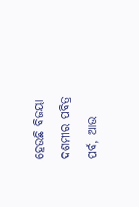ହେଉଛି ବିଜୟା ଦଶମୀର ପବିତ୍ର ପର୍ବ, ଆଉ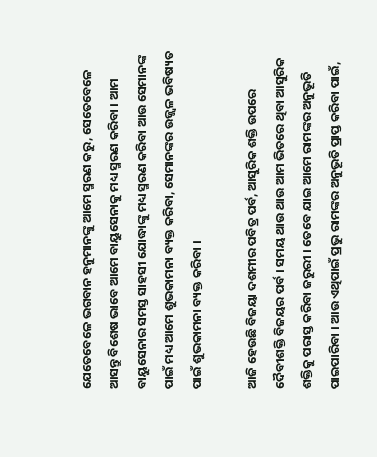ଯେତେବେଳେ ଭଗବାନ ହନୁମାନଙ୍କୁ ଆମେ ସ୍ମରଣ କରୁ, ସେତେବେଳେ ଆସନ୍ତୁ ବିଶେଷ ଭାବେ ଆମେ ବାୟୁସେନାକୁ ମଧ୍ୟ ସ୍ମରଣ କରିବା । ଆମ ବାୟୁସେନାର ସମସ୍ତ ସାହସୀ ଯୋଦ୍ଧାଙ୍କୁ ମଧ୍ୟ ସ୍ମରଣ କରିବା ଆଉ ସେମାନଙ୍କ ପାଇଁ ମଧ୍ୟ ଆମେ ଶୁଭକାମନା ବ୍ୟକ୍ତ କରିବା, ସେମାନଙ୍କର ଉଜ୍ଜ୍ୱଳ ଭବିଷ୍ୟତ ପାଇଁ ଶୁଭକାମନା ବ୍ୟକ୍ତ କରିବା ।

ଆଜି ହେଉଛି ବିଜୟା ଦଶମୀର ପବିତ୍ର ପର୍ବ, ଆସୁରିକ ଶକ୍ତି ଉପରେ ଦୈବୀଶକ୍ତି ବିଜୟର ପର୍ବ । ସମୟ ଥାଉ ଥାଉ ଆମ ଭିତରେ ଥିବା ଆସୁରିକ ଶକ୍ତିକୁ ପରାସ୍ତ କରିବା ଜରୁରୀ । ତେବେ ଯାଇ ଆମେ ରାମଙ୍କର ଅନୁଭୂତି ପାଇପାରିବା । ଆଉ ଏଥିପାଇଁ ପ୍ରଭୁ ରାମଙ୍କର ଅନୁଭୂତି ପ୍ରାପ୍ତ କରିବା ପାଇଁ,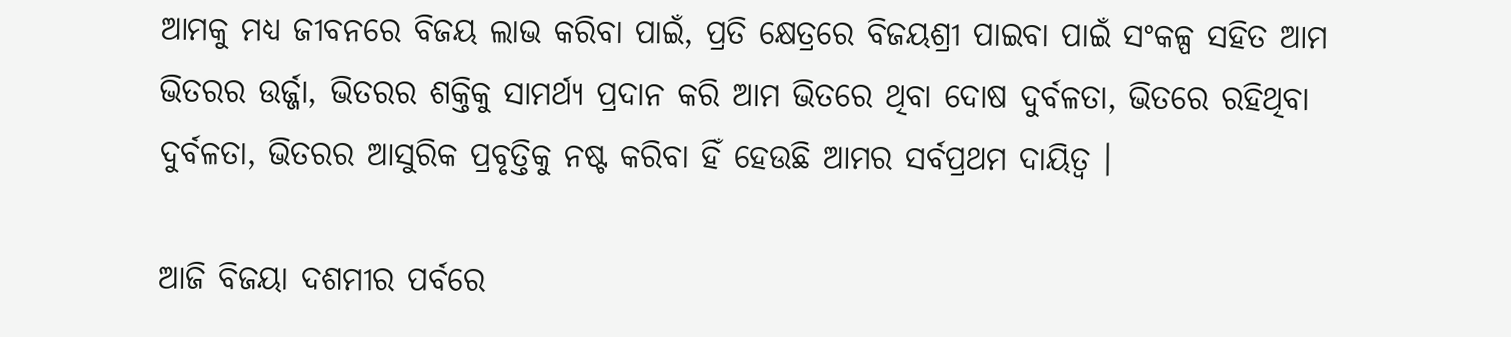ଆମକୁ ମଧ୍ୟ ଜୀବନରେ ବିଜୟ ଲାଭ କରିବା ପାଇଁ, ପ୍ରତି କ୍ଷେତ୍ରରେ ବିଜୟଶ୍ରୀ ପାଇବା ପାଇଁ ସଂକଳ୍ପ ସହିତ ଆମ ଭିତରର ଉର୍ଜ୍ଜା, ଭିତରର ଶକ୍ତିକୁ ସାମର୍ଥ୍ୟ ପ୍ରଦାନ କରି ଆମ ଭିତରେ ଥିବା ଦୋଷ ଦୁର୍ବଳତା, ଭିତରେ ରହିଥିବା ଦୁର୍ବଳତା, ଭିତରର ଆସୁରିକ ପ୍ରବୃତ୍ତିକୁ ନଷ୍ଟ କରିବା ହିଁ ହେଉଛି ଆମର ସର୍ବପ୍ରଥମ ଦାୟିତ୍ୱ ।

ଆଜି ବିଜୟା ଦଶମୀର ପର୍ବରେ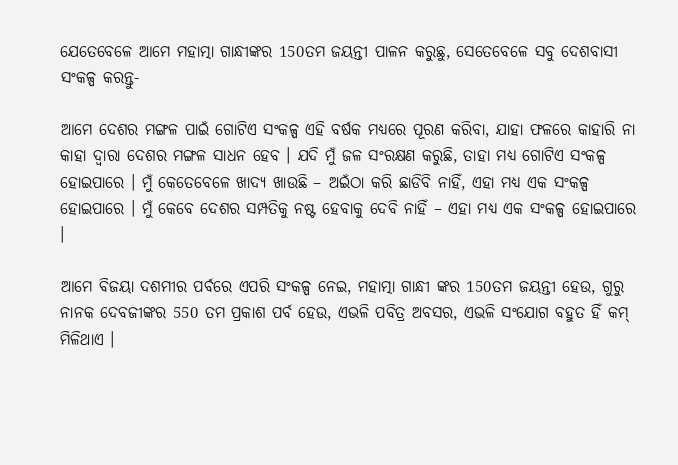ଯେତେବେଳେ ଆମେ ମହାତ୍ମା ଗାନ୍ଧୀଙ୍କର 150ତମ ଜୟନ୍ତୀ ପାଳନ କରୁଛୁ, ସେତେବେଳେ ସବୁ ଦେଶବାସୀ ସଂକଳ୍ପ କରନ୍ତୁ-

ଆମେ ଦେଶର ମଙ୍ଗଳ ପାଇଁ ଗୋଟିଏ ସଂକଳ୍ପ ଏହି ବର୍ଷକ ମଧ୍ୟରେ ପୂରଣ କରିବା, ଯାହା ଫଳରେ କାହାରି ନା କାହା ଦ୍ୱାରା ଦେଶର ମଙ୍ଗଳ ସାଧନ ହେବ । ଯଦି ମୁଁ ଜଳ ସଂରକ୍ଷଣ କରୁଛି, ତାହା ମଧ୍ୟ ଗୋଟିଏ ସଂକଳ୍ପ ହୋଇପାରେ । ମୁଁ କେତେବେଳେ ଖାଦ୍ୟ ଖାଉଛି – ଅଇଁଠା କରି ଛାଡିବି ନାହିଁ, ଏହା ମଧ୍ୟ ଏକ ସଂକଳ୍ପ ହୋଇପାରେ । ମୁଁ କେବେ ଦେଶର ସମ୍ପତିକୁ ନଷ୍ଟ ହେବାକୁ ଦେବି ନାହିଁ – ଏହା ମଧ୍ୟ ଏକ ସଂକଳ୍ପ ହୋଇପାରେ ।

ଆମେ ବିଜୟା ଦଶମୀର ପର୍ବରେ ଏପରି ସଂକଳ୍ପ ନେଇ, ମହାତ୍ମା ଗାନ୍ଧୀ ଙ୍କର 150ତମ ଜୟନ୍ତୀ ହେଉ, ଗୁରୁ ନାନକ ଦେବଜୀଙ୍କର 550 ତମ ପ୍ରକାଶ ପର୍ବ ହେଉ, ଏଭଳି ପବିତ୍ର ଅବସର, ଏଭଳି ସଂଯୋଗ ବହୁତ ହିଁ କମ୍  ମିଳିଥାଏ ।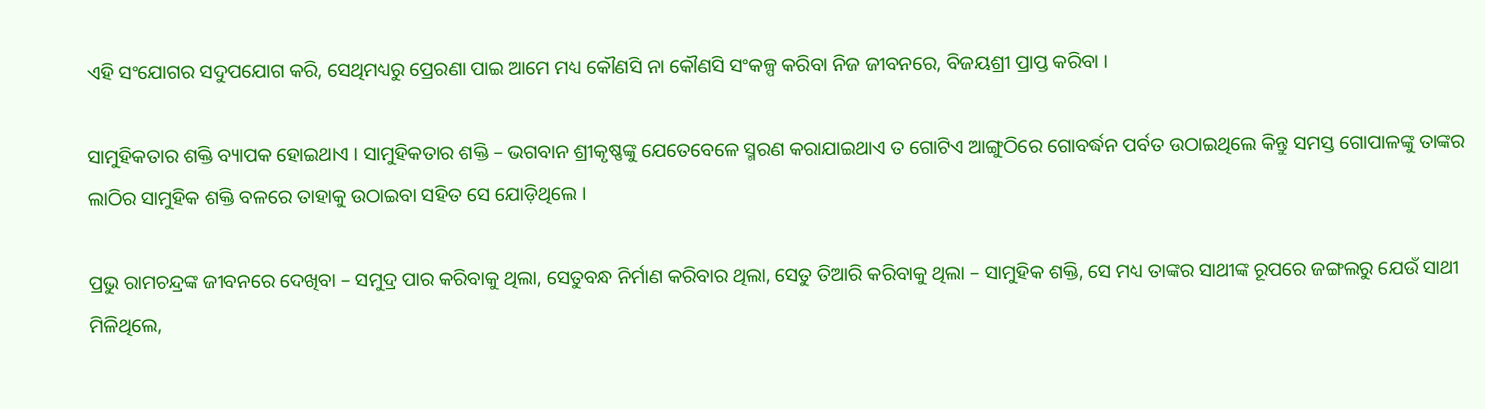ଏହି ସଂଯୋଗର ସଦୁପଯୋଗ କରି, ସେଥିମଧ୍ୟରୁ ପ୍ରେରଣା ପାଇ ଆମେ ମଧ୍ୟ କୌଣସି ନା କୌଣସି ସଂକଳ୍ପ କରିବା ନିଜ ଜୀବନରେ, ବିଜୟଶ୍ରୀ ପ୍ରାପ୍ତ କରିବା ।

ସାମୁହିକତାର ଶକ୍ତି ବ୍ୟାପକ ହୋଇଥାଏ । ସାମୁହିକତାର ଶକ୍ତି – ଭଗବାନ ଶ୍ରୀକୃଷ୍ଣଙ୍କୁ ଯେତେବେଳେ ସ୍ମରଣ କରାଯାଇଥାଏ ତ ଗୋଟିଏ ଆଙ୍ଗୁଠିରେ ଗୋବର୍ଦ୍ଧନ ପର୍ବତ ଉଠାଇଥିଲେ କିନ୍ତୁ ସମସ୍ତ ଗୋପାଳଙ୍କୁ ତାଙ୍କର ଲାଠିର ସାମୁହିକ ଶକ୍ତି ବଳରେ ତାହାକୁ ଉଠାଇବା ସହିତ ସେ ଯୋଡ଼ିଥିଲେ ।

ପ୍ରଭୁ ରାମଚନ୍ଦ୍ରଙ୍କ ଜୀବନରେ ଦେଖିବା – ସମୁଦ୍ର ପାର କରିବାକୁ ଥିଲା, ସେତୁବନ୍ଧ ନିର୍ମାଣ କରିବାର ଥିଲା, ସେତୁ ତିଆରି କରିବାକୁ ଥିଲା – ସାମୁହିକ ଶକ୍ତି, ସେ ମଧ୍ୟ ତାଙ୍କର ସାଥୀଙ୍କ ରୂପରେ ଜଙ୍ଗଲରୁ ଯେଉଁ ସାଥୀ ମିଳିଥିଲେ,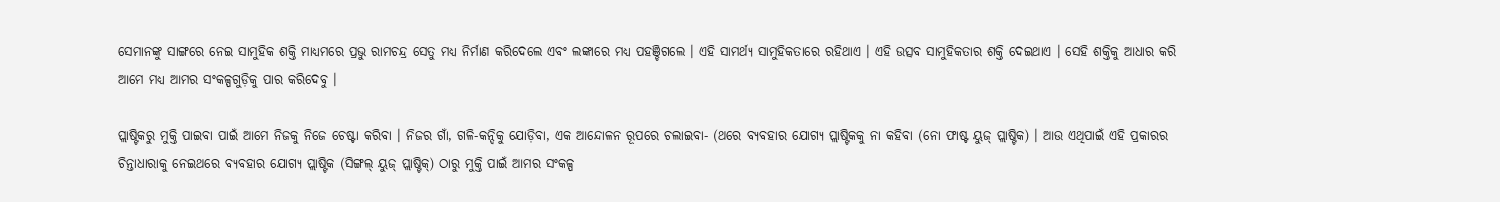ସେମାନଙ୍କୁ ସାଙ୍ଗରେ ନେଇ ସାମୁହିକ ଶକ୍ତି ମାଧ୍ୟମରେ ପ୍ରଭୁ ରାମଚନ୍ଦ୍ର ସେତୁ ମଧ୍ୟ ନିର୍ମାଣ କରିଦେଲେ ଏବଂ ଲଙ୍କାରେ ମଧ୍ୟ ପହଞ୍ଚିଗଲେ । ଏହି ସାମର୍ଥ୍ୟ ସାମୁହିକତାରେ ରହିଥାଏ । ଏହି ଉତ୍ସବ ସାମୁହିକତାର ଶକ୍ତି ଦେଇଥାଏ । ସେହି ଶକ୍ତିକୁ ଆଧାର କରି ଆମେ ମଧ୍ୟ ଆମର ସଂକଳ୍ପଗୁଡ଼ିକୁ ପାର କରିଦେବୁ ।

ପ୍ଲାଷ୍ଟିକରୁ ମୁକ୍ତି ପାଇବା ପାଇଁ ଆମେ ନିଜକୁ ନିଜେ ଚେଷ୍ଟା କରିବା । ନିଜର ଗାଁ, ଗଳି-କନ୍ଦିକୁ ଯୋଡ଼ିବା, ଏକ ଆନ୍ଦୋଳନ ରୂପରେ ଚଲାଇବା- (ଥରେ ବ୍ୟବହାର ଯୋଗ୍ୟ ପ୍ଲାଷ୍ଟିକକୁ ନା କହିବା (ନୋ ଫାଷ୍ଟ ୟୁଜ୍ ପ୍ଲାଷ୍ଟିକ) । ଆଉ ଏଥିପାଇଁ ଏହି ପ୍ରକାରର ଚିନ୍ତାଧାରାକୁ ନେଇଥରେ ବ୍ୟବହାର ଯୋଗ୍ୟ ପ୍ଲାଷ୍ଟିକ (ସିଙ୍ଗଲ୍ ୟୁଜ୍ ପ୍ଲାଷ୍ଟିକ୍) ଠାରୁ ମୁକ୍ତି ପାଇଁ ଆମର ସଂକଳ୍ପ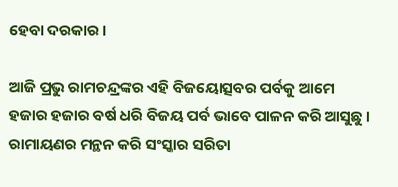ହେବା ଦରକାର ।

ଆଜି ପ୍ରଭୁ ରାମଚନ୍ଦ୍ରଙ୍କର ଏହି ବିଜୟୋତ୍ସବର ପର୍ବକୁ ଆମେ ହଜାର ହଜାର ବର୍ଷ ଧରି ବିଜୟ ପର୍ବ ଭାବେ ପାଳନ କରି ଆସୁଛୁ । ରାମାୟଣର ମନ୍ଥନ କରି ସଂସ୍କାର ସରିତା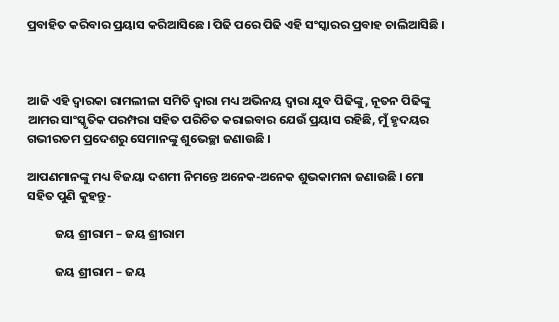ପ୍ରବାହିତ କରିବାର ପ୍ରୟାସ କରିଆସିଛେ । ପିଢି ପରେ ପିଢି ଏହି ସଂସ୍କାରର ପ୍ରବାହ ଚାଲିଆସିଛି ।



ଆଜି ଏହି ଦ୍ୱାରକା ରାମଲୀଳା ସମିତି ଦ୍ୱାରା ମଧ୍ୟ ଅଭିନୟ ଦ୍ୱାରା ଯୁବ ପିଢିଙ୍କୁ, ନୂତନ ପିଢିଙ୍କୁ ଆମର ସାଂସ୍କୃତିକ ପରମ୍ପରା ସହିତ ପରିଚିତ କରାଇବାର ଯେଉଁ ପ୍ରୟାସ ରହିଛି, ମୁଁ ହୃଦୟର ଗଭୀରତମ ପ୍ରଦେଶରୁ ସେମାନଙ୍କୁ ଶୁଭେଚ୍ଛା ଜଣାଉଛି ।

ଆପଣମାନଙ୍କୁ ମଧ୍ୟ ବିଜୟା ଦଶମୀ ନିମନ୍ତେ ଅନେକ-ଅନେକ ଶୁଭକାମନା ଜଣାଉଛି । ମୋ ସହିତ ପୁଣି କୁହନ୍ତୁ-

          ଜୟ ଶ୍ରୀରାମ – ଜୟ ଶ୍ରୀରାମ

          ଜୟ ଶ୍ରୀରାମ – ଜୟ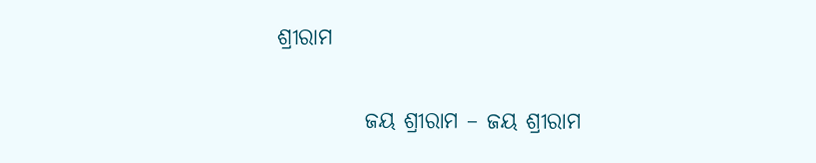ଶ୍ରୀରାମ

          ଜୟ ଶ୍ରୀରାମ – ଜୟ ଶ୍ରୀରାମ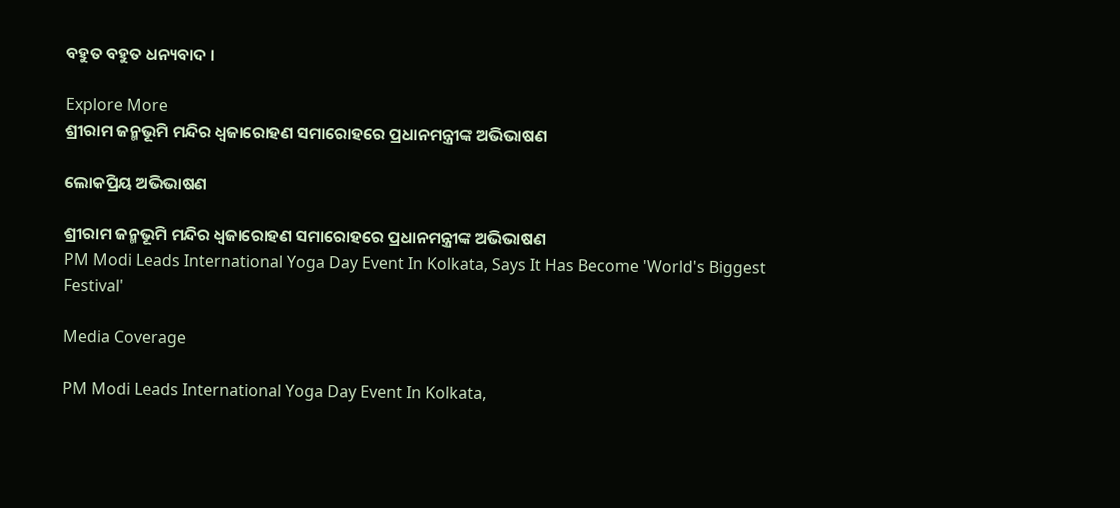ବହୁତ ବହୁତ ଧନ୍ୟବାଦ ।

Explore More
ଶ୍ରୀରାମ ଜନ୍ମଭୂମି ମନ୍ଦିର ଧ୍ଵଜାରୋହଣ ସମାରୋହରେ ପ୍ରଧାନମନ୍ତ୍ରୀଙ୍କ ଅଭିଭାଷଣ

ଲୋକପ୍ରିୟ ଅଭିଭାଷଣ

ଶ୍ରୀରାମ ଜନ୍ମଭୂମି ମନ୍ଦିର ଧ୍ଵଜାରୋହଣ ସମାରୋହରେ ପ୍ରଧାନମନ୍ତ୍ରୀଙ୍କ ଅଭିଭାଷଣ
PM Modi Leads International Yoga Day Event In Kolkata, Says It Has Become 'World's Biggest Festival'

Media Coverage

PM Modi Leads International Yoga Day Event In Kolkata,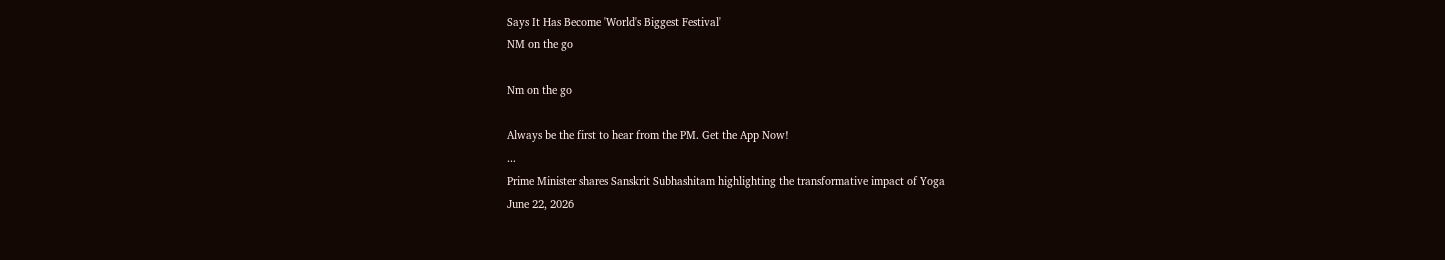Says It Has Become 'World's Biggest Festival'
NM on the go

Nm on the go

Always be the first to hear from the PM. Get the App Now!
...
Prime Minister shares Sanskrit Subhashitam highlighting the transformative impact of Yoga
June 22, 2026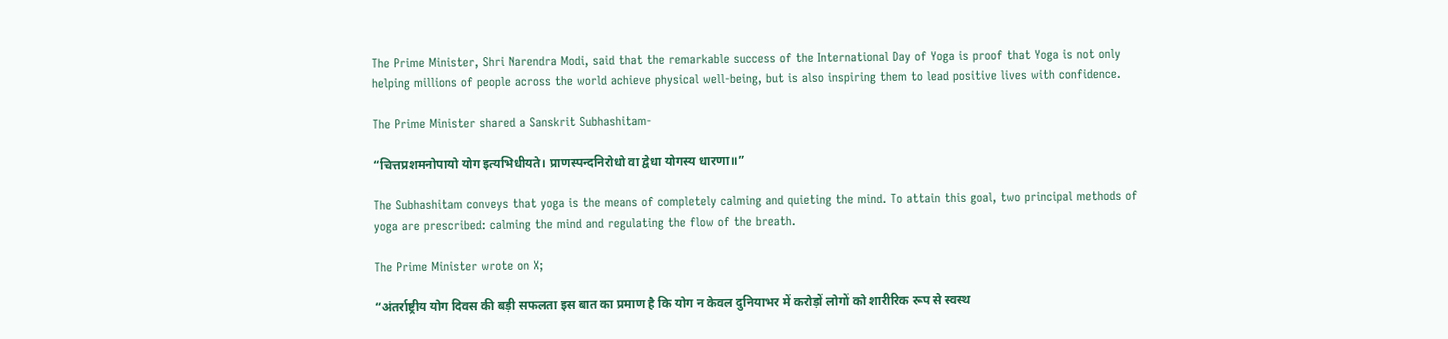The Prime Minister, Shri Narendra Modi, said that the remarkable success of the International Day of Yoga is proof that Yoga is not only helping millions of people across the world achieve physical well-being, but is also inspiring them to lead positive lives with confidence.

The Prime Minister shared a Sanskrit Subhashitam-

“चित्तप्रशमनोपायो योग इत्यभिधीयते। प्राणस्पन्दनिरोधो वा द्वेधा योगस्य धारणा॥”

The Subhashitam conveys that yoga is the means of completely calming and quieting the mind. To attain this goal, two principal methods of yoga are prescribed: calming the mind and regulating the flow of the breath.

The Prime Minister wrote on X;

“अंतर्राष्ट्रीय योग दिवस की बड़ी सफलता इस बात का प्रमाण है कि योग न केवल दुनियाभर में करोड़ों लोगों को शारीरिक रूप से स्वस्थ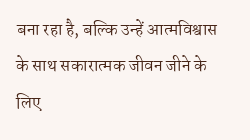बना रहा है, बल्कि उन्हें आत्मविश्वास के साथ सकारात्मक जीवन जीने के लिए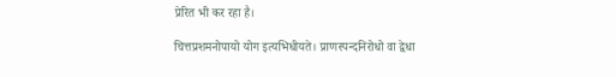प्रेरित भी कर रहा है।

चित्तप्रशमनोपायो योग इत्यभिधीयते। प्राणस्पन्दनिरोधो वा द्वेधा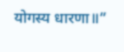योगस्य धारणा॥”